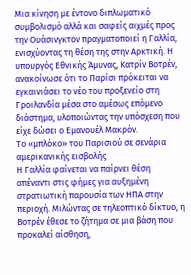Μια κίνηση με έντονο διπλωματικό συμβολισμό αλλά και σαφείς αιχμές προς την Ουάσινγκτον πραγματοποιεί η Γαλλία, ενισχύοντας τη θέση της στην Αρκτική. Η υπουργός Εθνικής Άμυνας, Κατρίν Βοτρέν, ανακοίνωσε ότι το Παρίσι πρόκειται να εγκαινιάσει το νέο του προξενείο στη Γροιλανδία μέσα στο αμέσως επόμενο διάστημα, υλοποιώντας την υπόσχεση που είχε δώσει ο Εμανουέλ Μακρόν.
Το «μπλόκο» του Παρισιού σε σενάρια αμερικανικής εισβολής
Η Γαλλία φαίνεται να παίρνει θέση απέναντι στις φήμες για αυξημένη στρατιωτική παρουσία των ΗΠΑ στην περιοχή. Μιλώντας σε τηλεοπτικό δίκτυο, η Βοτρέν έθεσε το ζήτημα σε μια βάση που προκαλεί αίσθηση,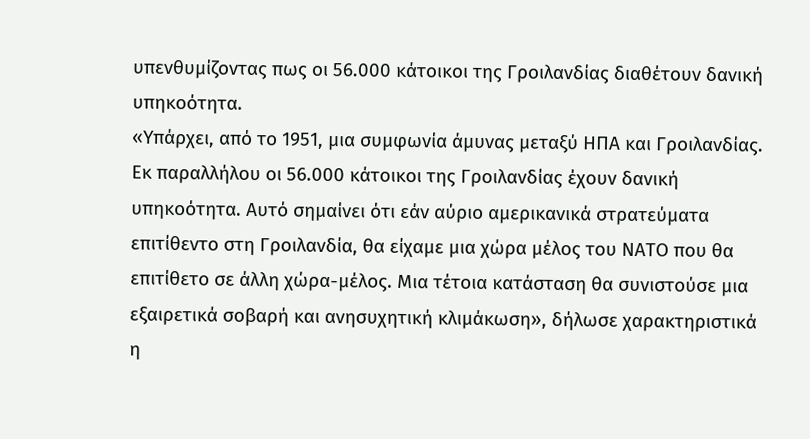υπενθυμίζοντας πως οι 56.000 κάτοικοι της Γροιλανδίας διαθέτουν δανική υπηκοότητα.
«Υπάρχει, από το 1951, μια συμφωνία άμυνας μεταξύ ΗΠΑ και Γροιλανδίας. Εκ παραλλήλου οι 56.000 κάτοικοι της Γροιλανδίας έχουν δανική υπηκοότητα. Αυτό σημαίνει ότι εάν αύριο αμερικανικά στρατεύματα επιτίθεντο στη Γροιλανδία, θα είχαμε μια χώρα μέλος του ΝΑΤΟ που θα επιτίθετο σε άλλη χώρα-μέλος. Μια τέτοια κατάσταση θα συνιστούσε μια εξαιρετικά σοβαρή και ανησυχητική κλιμάκωση», δήλωσε χαρακτηριστικά η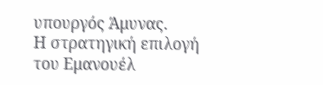υπουργός Άμυνας.
Η στρατηγική επιλογή του Εμανουέλ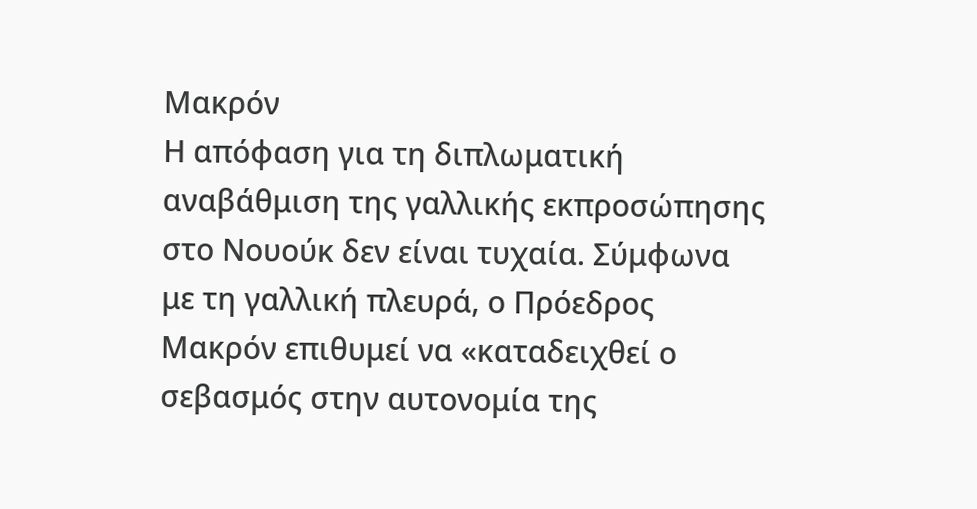Μακρόν
Η απόφαση για τη διπλωματική αναβάθμιση της γαλλικής εκπροσώπησης στο Νουούκ δεν είναι τυχαία. Σύμφωνα με τη γαλλική πλευρά, ο Πρόεδρος Μακρόν επιθυμεί να «καταδειχθεί ο σεβασμός στην αυτονομία της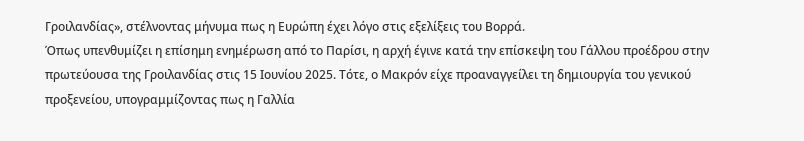Γροιλανδίας», στέλνοντας μήνυμα πως η Ευρώπη έχει λόγο στις εξελίξεις του Βορρά.
Όπως υπενθυμίζει η επίσημη ενημέρωση από το Παρίσι, η αρχή έγινε κατά την επίσκεψη του Γάλλου προέδρου στην πρωτεύουσα της Γροιλανδίας στις 15 Ιουνίου 2025. Τότε, ο Μακρόν είχε προαναγγείλει τη δημιουργία του γενικού προξενείου, υπογραμμίζοντας πως η Γαλλία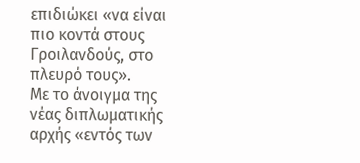επιδιώκει «να είναι πιο κοντά στους Γροιλανδούς, στο πλευρό τους».
Με το άνοιγμα της νέας διπλωματικής αρχής «εντός των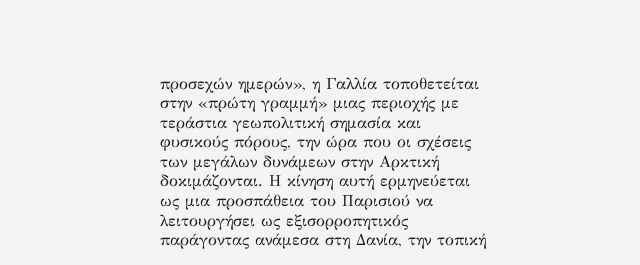προσεχών ημερών», η Γαλλία τοποθετείται στην «πρώτη γραμμή» μιας περιοχής με τεράστια γεωπολιτική σημασία και φυσικούς πόρους, την ώρα που οι σχέσεις των μεγάλων δυνάμεων στην Αρκτική δοκιμάζονται. Η κίνηση αυτή ερμηνεύεται ως μια προσπάθεια του Παρισιού να λειτουργήσει ως εξισορροπητικός παράγοντας ανάμεσα στη Δανία, την τοπική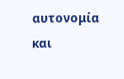αυτονομία και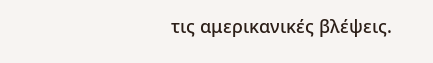τις αμερικανικές βλέψεις.